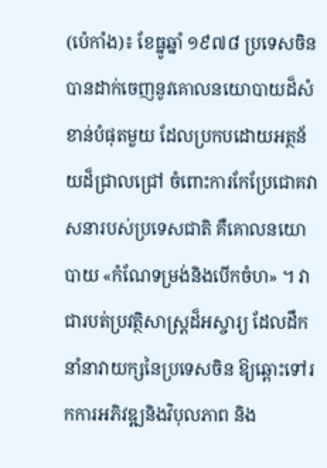(ប៉េកាំង)៖ ខែធ្នូឆ្នាំ ១៩៧៨ ប្រទេសចិនបានដាក់ចេញនូវគោលនយោបាយដ៏សំខាន់បំផុតមួយ ដែលប្រកបដោយអត្ថន័យដ៏ជ្រាលជ្រៅ ចំពោះការកែប្រែជោគវាសនារបស់ប្រទេសជាតិ គឺគោលនយោបាយ «កំណែទម្រង់និងបើកចំហ» ។ វាជារបត់ប្រវត្ថិសាស្ត្រដ៏អស្ចារ្យ ដែលដឹកនាំនាវាយក្សនៃប្រទេសចិន ឱ្យឆ្ពោះទៅរកការអភិវឌ្ឍនិងវិបុលភាព និង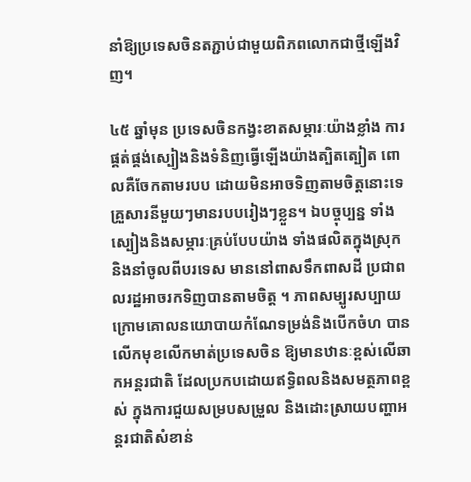នាំឱ្យប្រទេសចិនតភ្ជាប់ជាមួយពិភពលោកជាថ្មីឡើងវិញ។

៤៥ ឆ្នាំមុន ប្រទេសចិនកង្វះខាតសម្ភារៈយ៉ាងខ្លាំង ការផ្គត់ផ្គង់ស្បៀងនិងទំនិញធ្វើឡើងយ៉ាងត្បិតត្បៀត ពោលគឺចែកតាមរបប ដោយមិនអាចទិញតាមចិត្តនោះទេ គ្រួសារនីមួយៗមានរបបរៀងៗខ្លួន។ ឯបច្ចុប្បន្ន ទាំងស្បៀងនិងសម្ភារៈគ្រប់បែបយ៉ាង ទាំងផលិតក្នុងស្រុកនិងនាំចូលពីបរទេស មាននៅពាសទឹកពាសដី ប្រជាពលរដ្ឋអាចរកទិញបានតាមចិត្ត ។ ភាពសម្បូរសប្បាយក្រោមគោលនយោបាយកំណែទម្រង់និងបើកចំហ បានលើកមុខលើកមាត់ប្រទេសចិន ឱ្យមានឋានៈខ្ពស់លើឆាកអន្តរជាតិ ដែលប្រកបដោយឥទ្ធិពលនិងសមត្ថភាពខ្ពស់ ក្នុងការជួយសម្របសម្រួល និងដោះស្រាយបញ្ហាអន្តរជាតិសំខាន់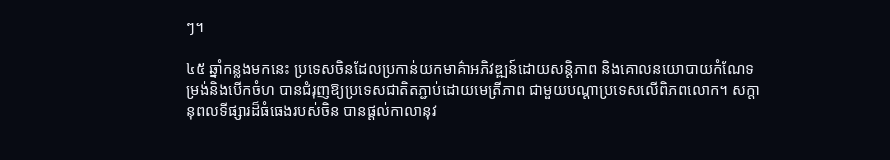ៗ។

៤៥ ឆ្នាំកន្លងមកនេះ ប្រទេសចិនដែលប្រកាន់យកមាគ៌ាអភិវឌ្ឍន៍ដោយសន្តិភាព និងគោលនយោបាយកំណែទម្រង់និងបើកចំហ បានជំរុញឱ្យប្រទេសជាតិតភ្ជាប់ដោយមេត្រីភាព ជាមួយបណ្តាប្រទេសលើពិភពលោក។ សក្តានុពលទីផ្សារដ៏ធំធេងរបស់ចិន បានផ្តល់កាលានុវ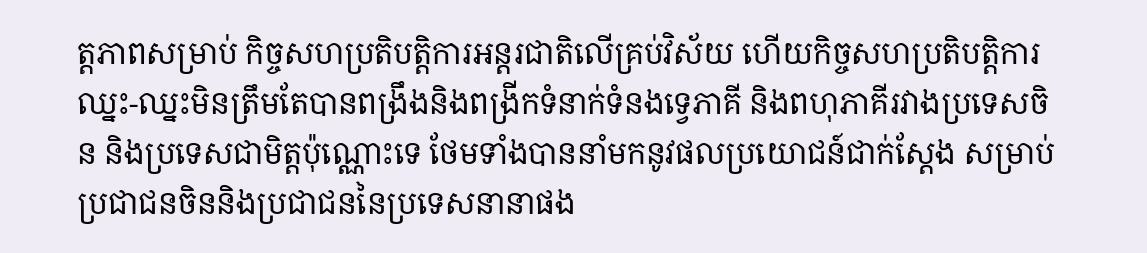ត្តភាពសម្រាប់ កិច្ចសហប្រតិបត្តិការអន្តរជាតិលើគ្រប់វិស័យ ហើយកិច្ចសហប្រតិបត្តិការឈ្នះ-ឈ្នះមិនត្រឹមតែបានពង្រឹងនិងពង្រីកទំនាក់ទំនងទ្វេភាគី និងពហុភាគីរវាងប្រទេសចិន និងប្រទេសជាមិត្តប៉ុណ្ណោះទេ ថែមទាំងបាននាំមកនូវផលប្រយោជន៍ជាក់ស្តែង សម្រាប់ប្រជាជនចិននិងប្រជាជននៃប្រទេសនានាផង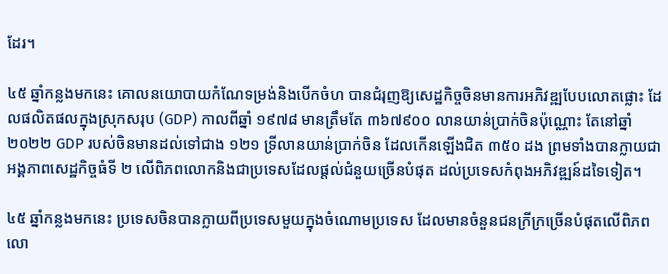ដែរ។

៤៥ ឆ្នាំកន្លងមកនេះ គោលនយោបាយកំណែទម្រង់និងបើកចំហ បានជំរុញឱ្យសេដ្ឋកិច្ចចិនមានការអភិវឌ្ឍបែបលោតផ្លោះ ដែលផលិតផលក្នុងស្រុកសរុប (GDP) កាលពីឆ្នាំ ១៩៧៨ មានត្រឹមតែ ៣៦៧៩០០ លានយាន់ប្រាក់ចិនប៉ុណ្ណោះ តែនៅឆ្នាំ ២០២២ GDP របស់ចិនមានដល់ទៅជាង ១២១ ទី្រលានយាន់ប្រាក់ចិន ដែលកើនឡើងជិត ៣៥០ ដង ព្រមទាំងបានក្លាយជាអង្គភាពសេដ្ឋកិច្ចធំទី ២ លើពិភពលោកនិងជាប្រទេសដែលផ្តល់ជំនួយច្រើនបំផុត ដល់ប្រទេសកំពុងអភិវឌ្ឍន៍ដទៃទៀត។

៤៥ ឆ្នាំកន្លងមកនេះ ប្រទេសចិនបានក្លាយពីប្រទេសមួយក្នុងចំណោមប្រទេស ដែលមានចំនួនជនក្រីក្រច្រើនបំផុតលើពិភពលោ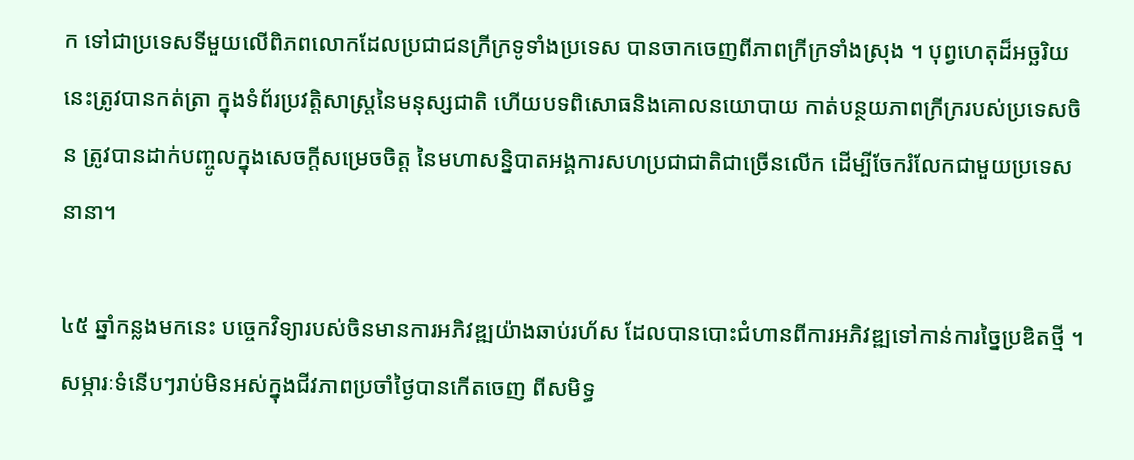ក ទៅជាប្រទេសទីមួយលើពិភពលោកដែលប្រជាជនក្រីក្រទូទាំងប្រទេស បានចាកចេញពីភាពក្រីក្រទាំងស្រុង ។ បុព្វហេតុដ៏អច្ឆរិយនេះត្រូវបានកត់ត្រា ក្នុងទំព័រប្រវត្តិសាស្ត្រនៃមនុស្សជាតិ ហើយបទពិសោធនិងគោលនយោបាយ កាត់បន្ថយភាពក្រីក្ររបស់ប្រទេសចិន ត្រូវបានដាក់បញ្ចូលក្នុងសេចក្តីសម្រេចចិត្ត នៃមហាសន្និបាតអង្គការសហប្រជាជាតិជាច្រើនលើក ដើម្បីចែករំលែកជាមួយប្រទេសនានា។

៤៥ ឆ្នាំកន្លងមកនេះ បច្ចេកវិទ្យារបស់ចិនមានការអភិវឌ្ឍយ៉ាងឆាប់រហ័ស ដែលបានបោះជំហានពីការអភិវឌ្ឍទៅកាន់ការច្នៃប្រឌិតថ្មី ។ សម្ភារៈទំនើបៗរាប់មិនអស់ក្នុងជីវភាពប្រចាំថ្ងៃបានកើតចេញ ពីសមិទ្ធ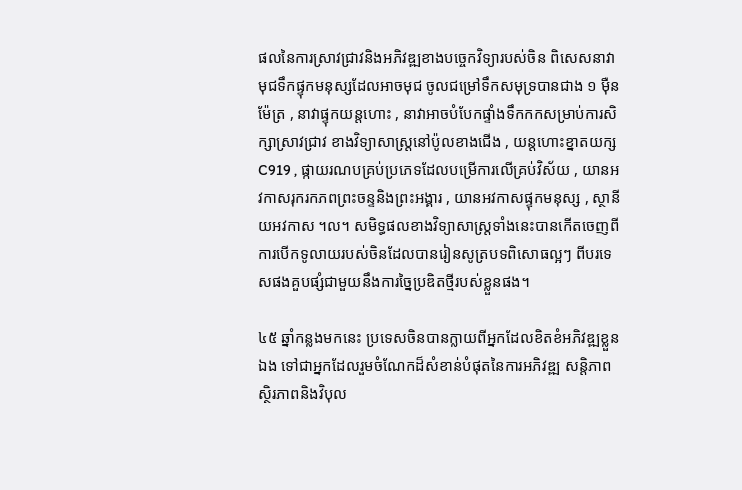ផលនៃការស្រាវជ្រាវនិងអភិវឌ្ឍខាងបច្ចេកវិទ្យារបស់ចិន ពិសេសនាវាមុជទឹកផ្ទុកមនុស្សដែលអាចមុជ ចូលជម្រៅទឹកសមុទ្របានជាង ១ ម៉ឺនម៉ែត្រ , នាវាផ្ទុកយន្តហោះ , នាវាអាចបំបែកផ្ទាំងទឹកកកសម្រាប់ការសិក្សាស្រាវជ្រាវ ខាងវិទ្យាសាស្ត្រនៅប៉ូលខាងជើង , យន្តហោះខ្នាតយក្សC919 , ផ្កាយរណបគ្រប់ប្រភេទដែលបម្រើការលើគ្រប់វិស័យ , យានអវកាសរុករកភពព្រះចន្ទនិងព្រះអង្គារ , យានអវកាសផ្ទុកមនុស្ស , ស្ថានីយអវកាស ។ល។ សមិទ្ធផលខាងវិទ្យាសាស្ត្រទាំងនេះបានកើតចេញពី ការបើកទូលាយរបស់ចិនដែលបានរៀនសូត្របទពិសោធល្អៗ ពីបរទេសផងគួបផ្សំជាមួយនឹងការច្នៃប្រឌិតថ្មីរបស់ខ្លួនផង។

៤៥ ឆ្នាំកន្លងមកនេះ ប្រទេសចិនបានក្លាយពីអ្នកដែលខិតខំអភិវឌ្ឍខ្លួនឯង ទៅជាអ្នកដែលរួមចំណែកដ៏សំខាន់បំផុតនៃការអភិវឌ្ឍ សន្តិភាព ស្ថិរភាពនិងវិបុល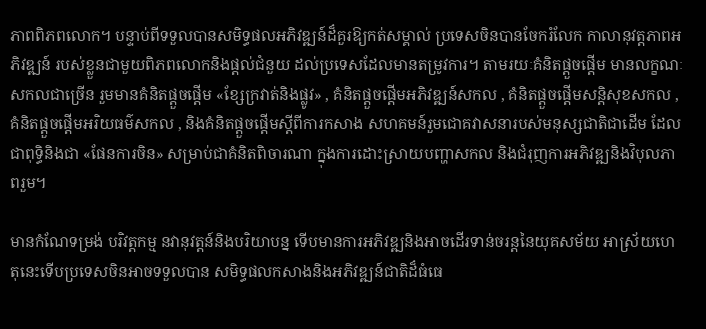ភាពពិភពលោក។ បន្ទាប់ពីទទួលបានសមិទ្ធផលអភិវឌ្ឍន៍ដ៏គួរឱ្យកត់សម្គាល់ ប្រទេសចិនបានចែករំលែក កាលានុវត្តភាពអភិវឌ្ឍន៍ របស់ខ្លួនជាមួយពិភពលោកនិងផ្តល់ជំនួយ ដល់ប្រទេសដែលមានតម្រូវការ។ តាមរយៈគំនិតផ្តួចផ្តើម មានលក្ខណៈសកលជាច្រើន រួមមានគំនិតផ្តួចផ្តើម «ខ្សែក្រវាត់និងផ្លូវ» , គំនិតផ្តួចផ្តើមអភិវឌ្ឍន៍សកល , គំនិតផ្តួចផ្តើមសន្តិសុខសកល , គំនិតផ្តួចផ្តើមអរិយធម៌សកល , និងគំនិតផ្តួចផ្តើមស្តីពីការកសាង សហគមន៍រួមជោគវាសនារបស់មនុស្សជាតិជាដើម ដែលជាពុទ្ធិនិងជា «ផែនការចិន» សម្រាប់ជាគំនិតពិចារណា ក្នុងការដោះស្រាយបញ្ហាសកល និងជំរុញការអភិវឌ្ឍនិងវិបុលភាពរួម។

មានកំណែទម្រង់ បរិវត្តកម្ម នវានុវត្តន៍និងបរិយាបន្ន ទើបមានការអភិវឌ្ឍនិងអាចដើរទាន់ចរន្តនៃយុគសម័យ អាស្រ័យហេតុនេះទើបប្រទេសចិនអាចទទួលបាន សមិទ្ធផលកសាងនិងអភិវឌ្ឍន៍ជាតិដ៏ធំធេ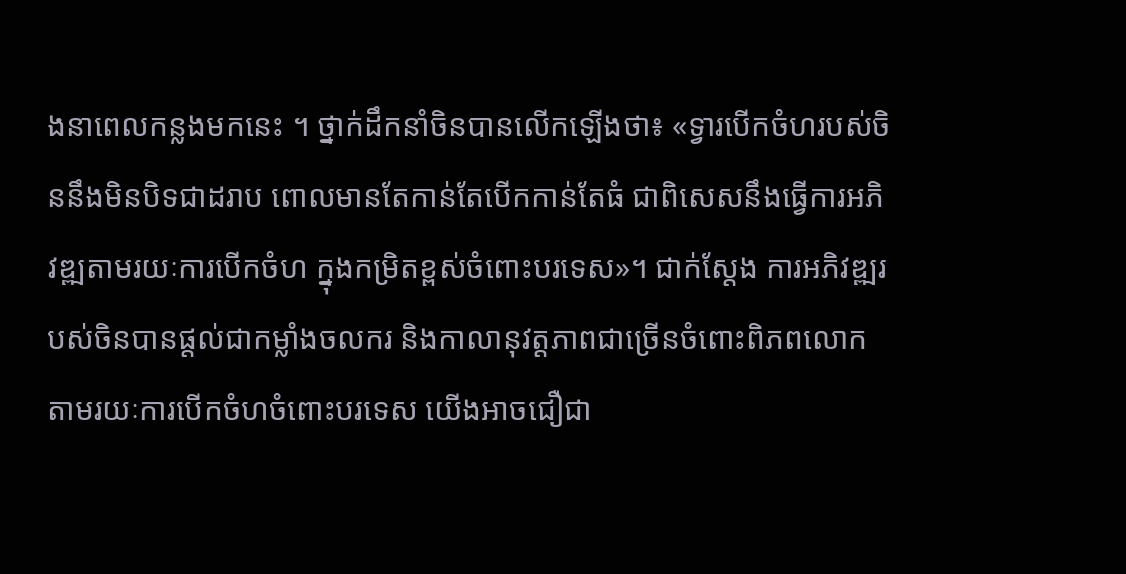ងនាពេលកន្លងមកនេះ ។ ថ្នាក់ដឹកនាំចិនបានលើកឡើងថា៖ «ទ្វារបើកចំហរបស់ចិននឹងមិនបិទជាដរាប ពោលមានតែកាន់តែបើកកាន់តែធំ ជាពិសេសនឹងធ្វើការអភិវឌ្ឍតាមរយៈការបើកចំហ ក្នុងកម្រិតខ្ពស់ចំពោះបរទេស»។ ជាក់ស្តែង ការអភិវឌ្ឍរបស់ចិនបានផ្តល់ជាកម្លាំងចលករ និងកាលានុវត្តភាពជាច្រើនចំពោះពិភពលោក តាមរយៈការបើកចំហចំពោះបរទេស យើងអាចជឿជា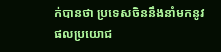ក់បានថា ប្រទេសចិននឹងនាំមកនូវផលប្រយោជ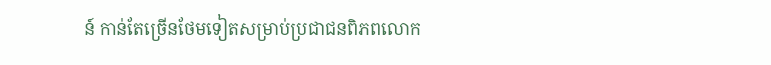ន៍ កាន់តែច្រើនថែមទៀតសម្រាប់ប្រជាជនពិភពលោក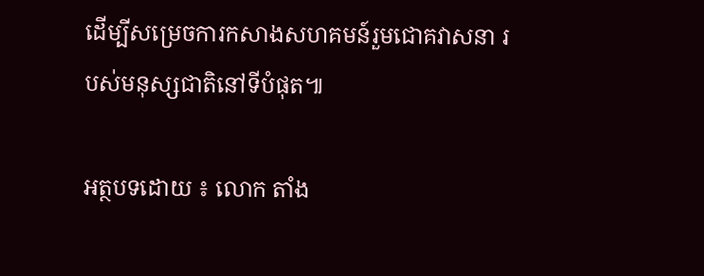ដើម្បីសម្រេចការកសាងសហគមន៍រួមជោគវាសនា របស់មនុស្សជាតិនៅទីបំផុត៕

អត្ថបទដោយ ៖ លោក តាំង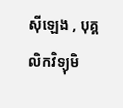ស៊ីឡេង , បុគ្គលិកវិទ្យុមិ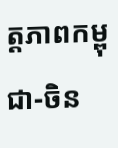ត្តភាពកម្ពុជា-ចិន